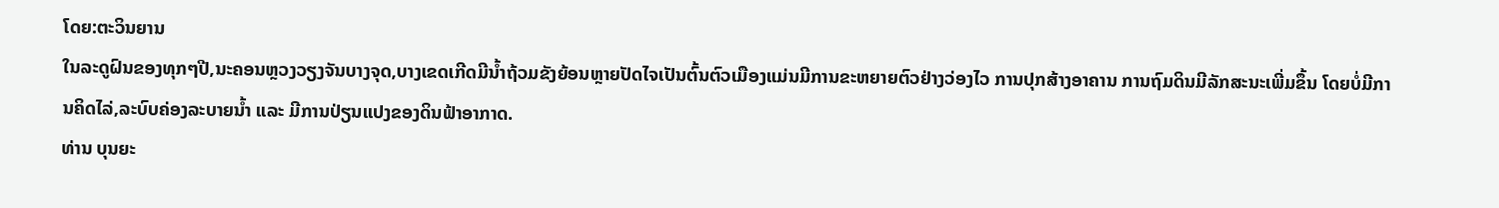ໂດຍ:ຕະວິນຍານ
ໃນລະດູຝົນຂອງທຸກໆປີ,ນະຄອນຫຼວງວຽງຈັນບາງຈຸດ,ບາງເຂດເກີດມີນໍ້າຖ້ວມຂັງຍ້ອນຫຼາຍປັດໄຈເປັນຕົ້ນຕົວເມືອງແມ່ນມີການຂະຫຍາຍຕົວຢ່າງວ່ອງໄວ ການປຸກສ້າງອາຄານ ການຖົມດິນມີລັກສະນະເພີ່ມຂຶ້ນ ໂດຍບໍ່ມີການຄິດໄລ່,ລະບົບຄ່ອງລະບາຍນໍ້າ ແລະ ມີການປ່ຽນແປງຂອງດິນຟ້າອາກາດ.
ທ່ານ ບຸນຍະ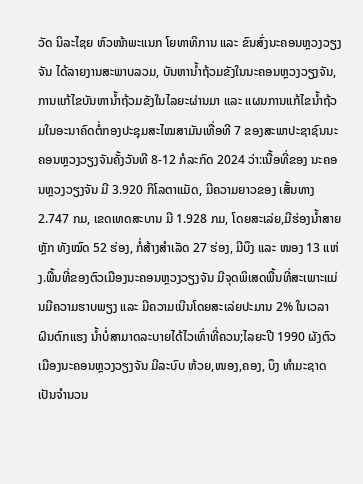ວັດ ນິລະໄຊຍ ຫົວໜ້າພະແນກ ໂຍທາທິການ ແລະ ຂົນສົ່ງນະຄອນຫຼວງວຽງຈັນ ໄດ້ລາຍງານສະພາບລວມ, ບັນຫານໍ້າຖ້ວມຂັງໃນນະຄອນຫຼວງວຽງຈັນ,ການແກ້ໄຂບັນຫານໍ້າຖ້ວມຂັງໃນໄລຍະຜ່ານມາ ແລະ ແຜນການແກ້ໄຂນໍ້າຖ້ວມໃນອະນາຄົດຕໍ່ກອງປະຊຸມສະໄໝສາມັນເທື່ອທີ 7 ຂອງສະພາປະຊາຊົນນະຄອນຫຼວງວຽງຈັນຄັ້ງວັນທີ 8-12 ກໍລະກົດ 2024 ວ່າ:ເນື້ອທີ່ຂອງ ນະຄອນຫຼວງວຽງຈັນ ມີ 3.920 ກິໂລຕາແມັດ, ມີຄວາມຍາວຂອງ ເສັ້ນທາງ 2.747 ກມ, ເຂດເທດສະບານ ມີ 1.928 ກມ, ໂດຍສະເລ່ຍ,ມີຮ່ອງນໍ້າສາຍຫຼັກ ທັງໝົດ 52 ຮ່ອງ, ກໍ່ສ້າງສໍາເລັດ 27 ຮ່ອງ, ມີບຶງ ແລະ ໜອງ 13 ແຫ່ງ.ພື້ນທີ່ຂອງຕົວເມືອງນະຄອນຫຼວງວຽງຈັນ ມີຈຸດພິເສດພື້ນທີ່ສະເພາະແມ່ນມີຄວາມຮາບພຽງ ແລະ ມີຄວາມເນີນໂດຍສະເລ່ຍປະມານ 2% ໃນເວລາຝົນຕົກແຮງ ນໍ້າບໍ່ສາມາດລະບາຍໄດ້ໄວເທົ່າທີ່ຄວນ;ໄລຍະປີ 1990 ຜັງຕົວເມືອງນະຄອນຫຼວງວຽງຈັນ ມີລະບົບ ຫ້ວຍ,ໜອງ,ຄອງ, ບຶງ ທໍາມະຊາດເປັນຈໍານວນ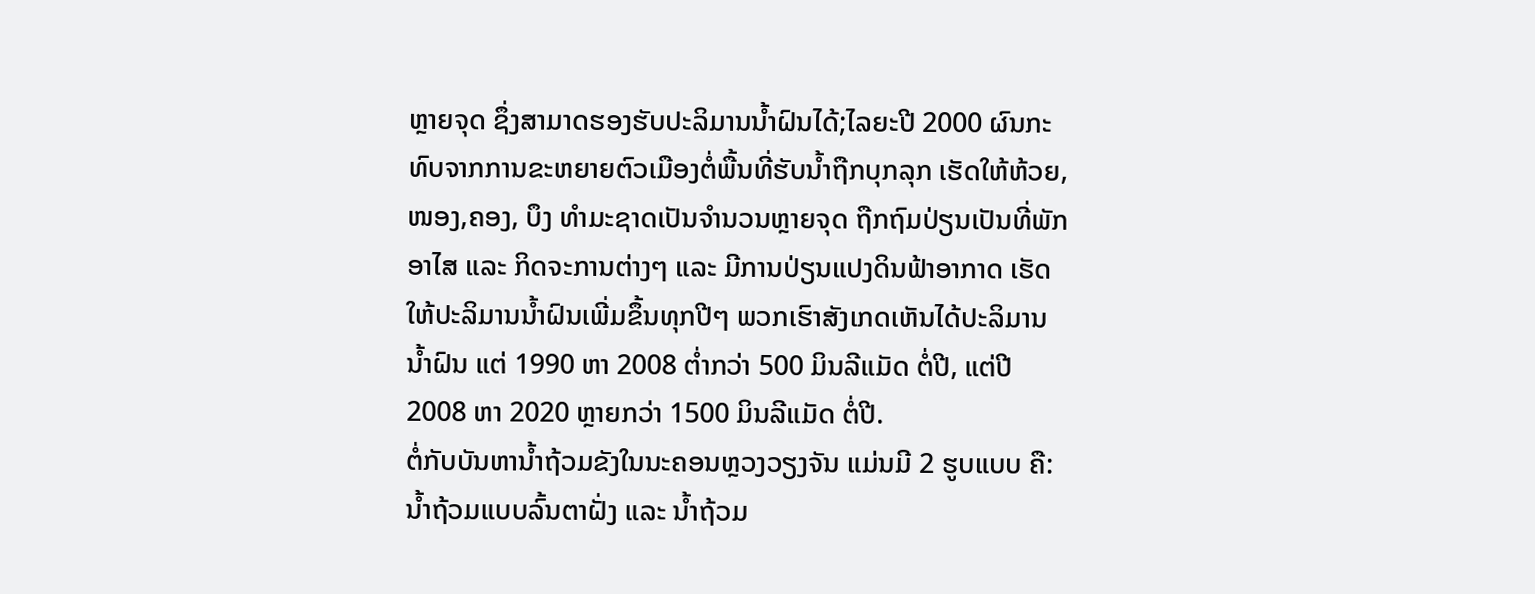ຫຼາຍຈຸດ ຊຶ່ງສາມາດຮອງຮັບປະລິມານນໍ້າຝົນໄດ້;ໄລຍະປີ 2000 ຜົນກະທົບຈາກການຂະຫຍາຍຕົວເມືອງຕໍ່ພື້ນທີ່ຮັບນໍ້າຖືກບຸກລຸກ ເຮັດໃຫ້ຫ້ວຍ,ໜອງ,ຄອງ, ບຶງ ທໍາມະຊາດເປັນຈໍານວນຫຼາຍຈຸດ ຖືກຖົມປ່ຽນເປັນທີ່ພັກອາໄສ ແລະ ກິດຈະການຕ່າງໆ ແລະ ມີການປ່ຽນແປງດິນຟ້າອາກາດ ເຮັດໃຫ້ປະລິມານນໍ້າຝົນເພີ່ມຂຶ້ນທຸກປີໆ ພວກເຮົາສັງເກດເຫັນໄດ້ປະລິມານນໍ້າຝົນ ແຕ່ 1990 ຫາ 2008 ຕໍ່າກວ່າ 500 ມິນລີແມັດ ຕໍ່ປີ, ແຕ່ປີ 2008 ຫາ 2020 ຫຼາຍກວ່າ 1500 ມິນລີແມັດ ຕໍ່ປີ.
ຕໍ່ກັບບັນຫານໍ້າຖ້ວມຂັງໃນນະຄອນຫຼວງວຽງຈັນ ແມ່ນມີ 2 ຮູບແບບ ຄື: ນໍ້າຖ້ວມແບບລົ້ນຕາຝັ່ງ ແລະ ນໍ້າຖ້ວມ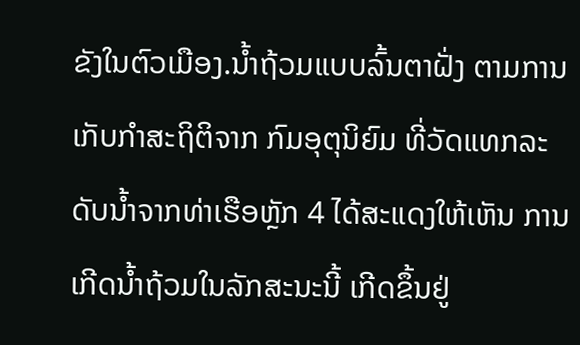ຂັງໃນຕົວເມືອງ.ນໍ້າຖ້ວມແບບລົ້ນຕາຝັ່ງ ຕາມການເກັບກຳສະຖິຕິຈາກ ກົມອຸຕຸນິຍົມ ທີ່ວັດແທກລະດັບນ້ຳຈາກທ່າເຮືອຫຼັກ 4 ໄດ້ສະແດງໃຫ້ເຫັນ ການເກີດນ້ຳຖ້ວມໃນລັກສະນະນີ້ ເກີດຂຶ້ນຢູ່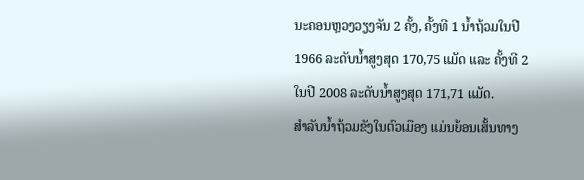ນະຄອນຫຼວງວຽງຈັນ 2 ຄັ້ງ, ຄັ້ງທີ 1 ນໍ້າຖ້ວມໃນປີ 1966 ລະດັບນ້ຳສູງສຸດ 170,75 ແມັດ ແລະ ຄັ້ງທີ 2 ໃນປີ 2008 ລະດັບນໍ້າສູງສຸດ 171,71 ແມັດ.
ສໍາລັບນໍ້າຖ້ວມຂັງໃນຕົວເມືອງ ແມ່ນຍ້ອນເສັ້ນທາງ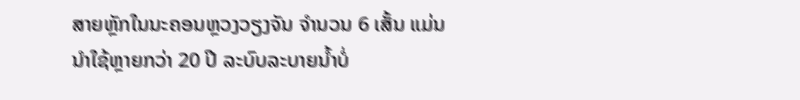ສາຍຫຼັກໃນນະຄອນຫຼວງວຽງຈັນ ຈໍານວນ 6 ເສັ້ນ ແມ່ນນໍາໃຊ້ຫຼາຍກວ່າ 20 ປີ ລະບົບລະບາຍນໍ້າບໍ່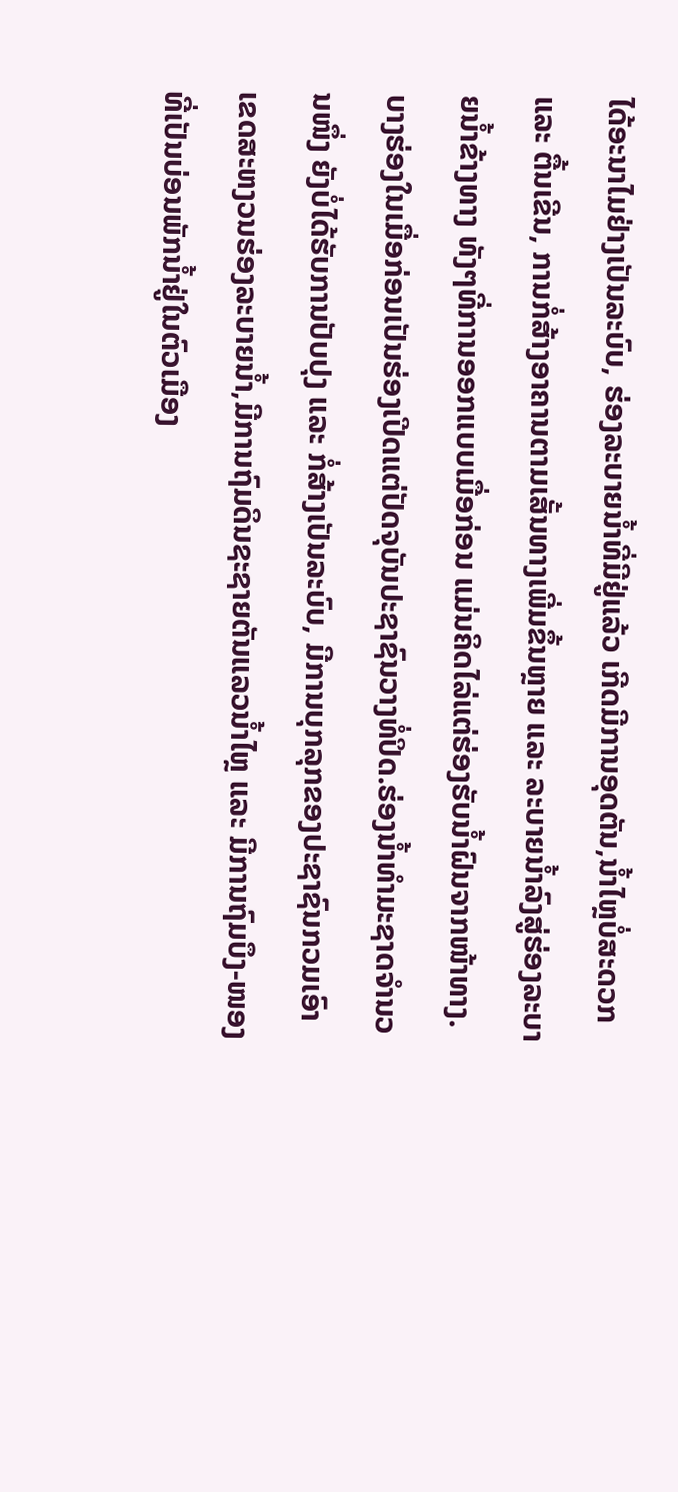ໄດ້ອະນາໄມຢ່າງເປັນລະບົບ, ຮ່ອງລະບາຍນໍ້າທີ່ມີຢູ່ແລ້ວ ເກີດມີການອຸດຕັນ,ນໍ້າໄຫຼບໍ່ສະດວກ ແລະ ຕື້ນເຂີນ, ການກໍ່ສ້າງອາຄານຕາມເສັ້ນທາງເພີ່ມຂຶ້ນຫຼາຍ ແລະ ລະບາຍນໍ້າລົງສູ່ຮ່ອງລະບາຍນໍ້າຂ້າງທາງ ທັງໆທີ່ການອອກແບບເມື່ອກ່ອນ ແມ່ນຄິດໄລ່ແຕ່ຮ່ອງຮັບນໍ້າຝົນຈາກໜ້າທາງ. ບາງຮ່ອງໃນເມື່ອກ່ອນເປັນຮ່ອງເປີດແຕ່ປັດຈຸບັນປະຊາຊົນວາງທໍ່ປິດ.ຮ່ອງນ້ຳທຳມະຊາດຈຳນວນໜຶ່ງ ຍັງບໍ່ໄດ້ຮັບການປັບປຸງ ແລະ ກໍ່ສ້າງເປັນລະບົບ, ມີການບຸກລຸກຂອງປະຊາຊົນກວມເອົາເຂດສະຫງວນຮ່ອງລະບາຍນໍ້າ,ມີການຖົມດິນຊະຊາຍຕັນແລວນໍ້າໄຫຼ ແລະ ມີການຖົມບຶງ-ໜອງ ທີ່ເປັນບ່ອນພັກນໍ້າຢູ່ໃນຕົວເມືອງ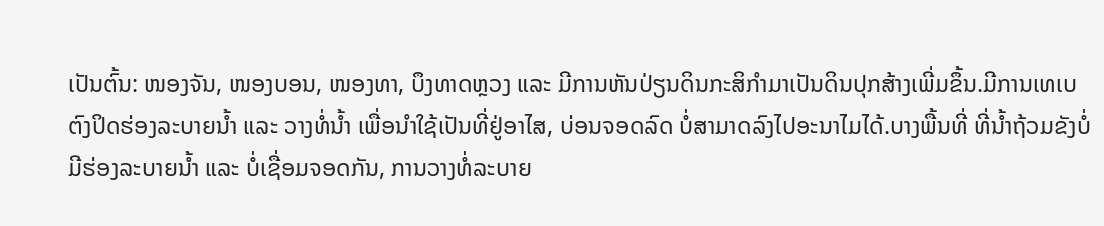ເປັນຕົ້ນ: ໜອງຈັນ, ໜອງບອນ, ໜອງທາ, ບຶງທາດຫຼວງ ແລະ ມີການຫັນປ່ຽນດິນກະສິກຳມາເປັນດິນປຸກສ້າງເພີ່ມຂຶ້ນ.ມີການເທເບຕົງປິດຮ່ອງລະບາຍນໍ້າ ແລະ ວາງທໍ່ນໍ້າ ເພື່ອນໍາໃຊ້ເປັນທີ່ຢູ່ອາໄສ, ບ່ອນຈອດລົດ ບໍ່ສາມາດລົງໄປອະນາໄມໄດ້.ບາງພື້ນທີ່ ທີ່ນໍ້າຖ້ວມຂັງບໍ່ມີຮ່ອງລະບາຍນໍ້າ ແລະ ບໍ່ເຊື່ອມຈອດກັນ, ການວາງທໍ່ລະບາຍ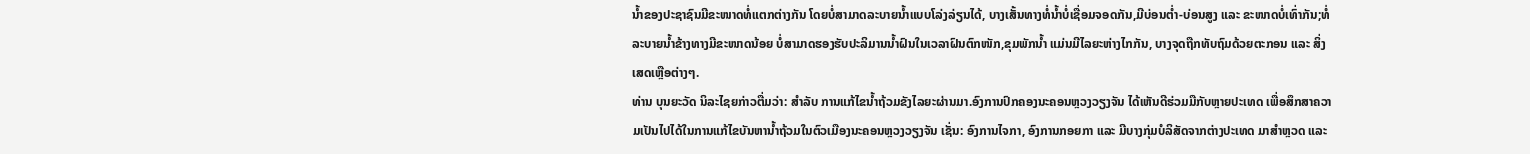ນໍ້າຂອງປະຊາຊົນມີຂະໜາດທໍ່ແຕກຕ່າງກັນ ໂດຍບໍ່ສາມາດລະບາຍນໍ້າແບບໂລ່ງລ່ຽນໄດ້, ບາງເສັ້ນທາງທໍ່ນໍ້າບໍ່ເຊື່ອມຈອດກັນ,ມີບ່ອນຕໍ່າ-ບ່ອນສູງ ແລະ ຂະໜາດບໍ່ເທົ່າກັນ;ທໍ່ລະບາຍນໍ້າຂ້າງທາງມີຂະໜາດນ້ອຍ ບໍ່ສາມາດຮອງຮັບປະລິມານນ້ຳຝົນໃນເວລາຝົນຕົກໜັກ,ຂຸມພັກນໍ້າ ແມ່ນມີໄລຍະຫ່າງໄກກັນ, ບາງຈຸດຖືກທັບຖົມດ້ວຍຕະກອນ ແລະ ສິ່ງເສດເຫຼືອຕ່າງໆ.
ທ່ານ ບຸນຍະວັດ ນິລະໄຊຍກ່າວຕື່ມວ່າ: ສໍາລັບ ການແກ້ໄຂນໍ້າຖ້ວມຂັງໄລຍະຜ່ານມາ.ອົງການປົກຄອງນະຄອນຫຼວງວຽງຈັນ ໄດ້ເຫັນດີຮ່ວມມືກັບຫຼາຍປະເທດ ເພື່ອສຶກສາຄວາມເປັນໄປໄດ້ໃນການແກ້ໄຂບັນຫານໍ້າຖ້ວມໃນຕົວເມືອງນະຄອນຫຼວງວຽງຈັນ ເຊັ່ນ: ອົງການໄຈກາ, ອົງການກອຍກາ ແລະ ມີບາງກຸ່ມບໍລິສັດຈາກຕ່າງປະເທດ ມາສໍາຫຼວດ ແລະ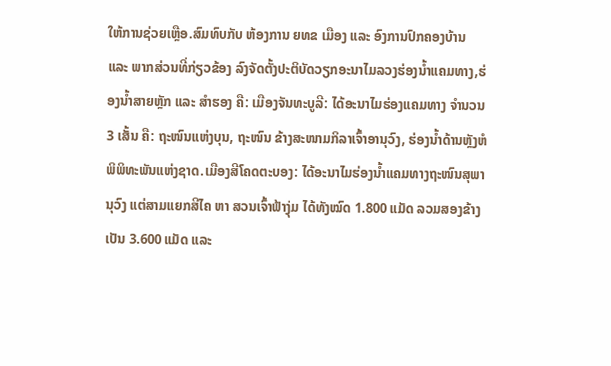ໃຫ້ການຊ່ວຍເຫຼືອ.ສົມທົບກັບ ຫ້ອງການ ຍທຂ ເມືອງ ແລະ ອົງການປົກຄອງບ້ານ ແລະ ພາກສ່ວນທີ່ກ່ຽວຂ້ອງ ລົງຈັດຕັ້ງປະຕິບັດວຽກອະນາໄມລວງຮ່ອງນ້ຳແຄມທາງ,ຮ່ອງນໍ້າສາຍຫຼັກ ແລະ ສຳຮອງ ຄື: ເມືອງຈັນທະບູລີ: ໄດ້ອະນາໄມຮ່ອງແຄມທາງ ຈໍານວນ 3 ເສັ້ນ ຄື: ຖະໜົນແຫ່ງບຸນ, ຖະໜົນ ຂ້າງສະໜາມກິລາເຈົ້າອານຸວົງ, ຮ່ອງນ້ຳດ້ານຫຼັງຫໍພິພິທະພັນແຫ່ງຊາດ.ເມືອງສີໂຄດຕະບອງ: ໄດ້ອະນາໄມຮ່ອງນໍ້າແຄມທາງຖະໜົນສຸພານຸວົງ ແຕ່ສາມແຍກສີໄຄ ຫາ ສວນເຈົ້າຟ້າງຸ່ມ ໄດ້ທັງໝົດ 1.800 ແມັດ ລວມສອງຂ້າງເປັນ 3.600 ແມັດ ແລະ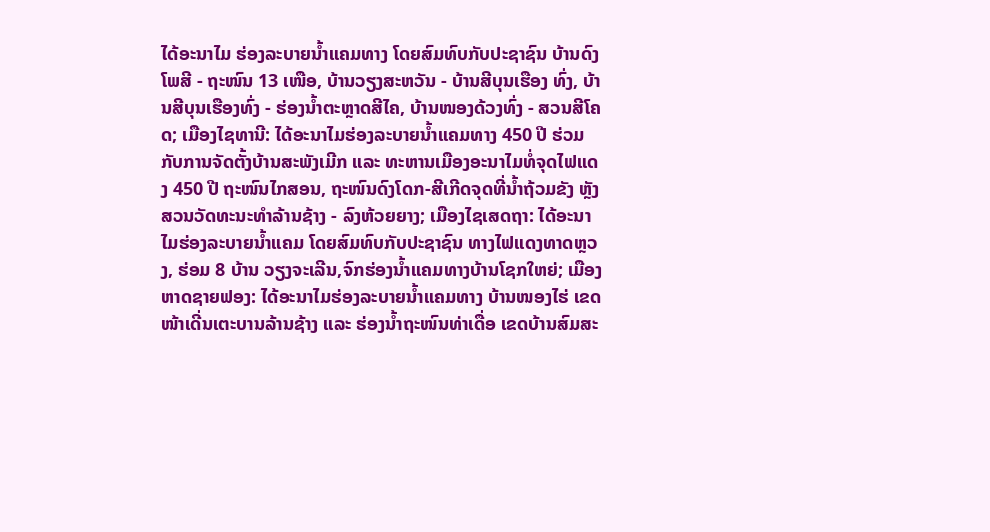ໄດ້ອະນາໄມ ຮ່ອງລະບາຍນໍ້າແຄມທາງ ໂດຍສົມທົບກັບປະຊາຊົນ ບ້ານດົງໂພສີ - ຖະໜົນ 13 ເໜືອ, ບ້ານວຽງສະຫວັນ - ບ້ານສີບຸນເຮືອງ ທົ່ງ, ບ້ານສີບຸນເຮືອງທົ່ງ - ຮ່ອງນໍ້າຕະຫຼາດສີໄຄ, ບ້ານໜອງດ້ວງທົ່ງ - ສວນສີໂຄດ; ເມືອງໄຊທານີ: ໄດ້ອະນາໄມຮ່ອງລະບາຍນໍ້າແຄມທາງ 450 ປີ ຮ່ວມກັບການຈັດຕັ້ງບ້ານສະພັງເມີກ ແລະ ທະຫານເມືອງອະນາໄມທໍ່ຈຸດໄຟແດງ 450 ປີ ຖະໜົນໄກສອນ, ຖະໜົນດົງໂດກ-ສີເກີດຈຸດທີ່ນໍ້າຖ້ວມຂັງ ຫຼັງສວນວັດທະນະທຳລ້ານຊ້າງ - ລົງຫ້ວຍຍາງ; ເມືອງໄຊເສດຖາ: ໄດ້ອະນາໄມຮ່ອງລະບາຍນໍ້າແຄມ ໂດຍສົມທົບກັບປະຊາຊົນ ທາງໄຟແດງທາດຫຼວງ, ຮ່ອມ 8 ບ້ານ ວຽງຈະເລີນ,ຈົກຮ່ອງນໍ້າແຄມທາງບ້ານໂຊກໃຫຍ່; ເມືອງຫາດຊາຍຟອງ: ໄດ້ອະນາໄມຮ່ອງລະບາຍນໍ້າແຄມທາງ ບ້ານໜອງໄຮ່ ເຂດໜ້າເດີ່ນເຕະບານລ້ານຊ້າງ ແລະ ຮ່ອງນ້ຳຖະໜົນທ່າເດື່ອ ເຂດບ້ານສົມສະ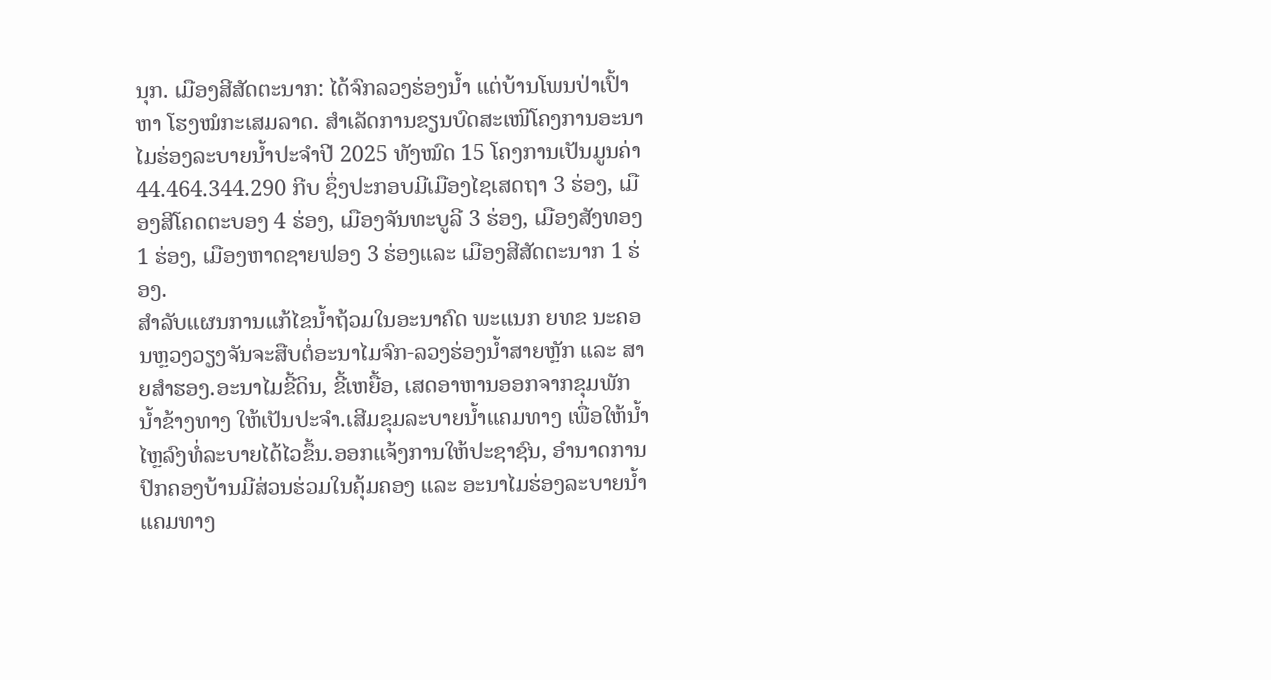ນຸກ. ເມືອງສີສັດຕະນາກ: ໄດ້ຈົກລວງຮ່ອງນໍ້າ ແຕ່ບ້ານໂພນປ່າເປົ້າ ຫາ ໂຮງໝໍກະເສມລາດ. ສໍາເລັດການຂຽນບົດສະເໜີໂຄງການອະນາໄມຮ່ອງລະບາຍນໍ້າປະຈໍາປີ 2025 ທັງໝົດ 15 ໂຄງການເປັນມູນຄ່າ 44.464.344.290 ກີບ ຊຶ່ງປະກອບມີເມືອງໄຊເສດຖາ 3 ຮ່ອງ, ເມືອງສີໂຄດຕະບອງ 4 ຮ່ອງ, ເມືອງຈັນທະບູລີ 3 ຮ່ອງ, ເມືອງສັງທອງ 1 ຮ່ອງ, ເມືອງຫາດຊາຍຟອງ 3 ຮ່ອງແລະ ເມືອງສີສັດຕະນາກ 1 ຮ່ອງ.
ສໍາລັບແຜນການແກ້ໄຂນໍ້າຖ້ວມໃນອະນາຄົດ ພະແນກ ຍທຂ ນະຄອນຫຼວງວຽງຈັນຈະສືບຕໍ່ອະນາໄມຈົກ-ລວງຮ່ອງນໍ້າສາຍຫຼັກ ແລະ ສາຍສໍາຮອງ.ອະນາໄມຂີ້ດິນ, ຂີ້ເຫຍື້ອ, ເສດອາຫານອອກຈາກຂຸມພັກນໍ້າຂ້າງທາງ ໃຫ້ເປັນປະຈໍາ.ເສີມຂຸມລະບາຍນໍ້າແຄມທາງ ເພື່ອໃຫ້ນໍ້າໄຫຼລົງທໍ່ລະບາຍໄດ້ໄວຂຶ້ນ.ອອກແຈ້ງການໃຫ້ປະຊາຊົນ, ອຳນາດການປົກຄອງບ້ານມີສ່ວນຮ່ວມໃນຄຸ້ມຄອງ ແລະ ອະນາໄມຮ່ອງລະບາຍນ້ຳແຄມທາງ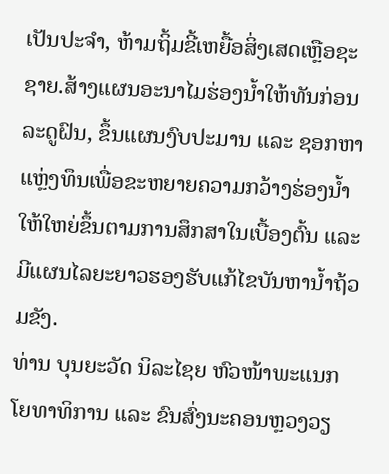ເປັນປະຈຳ, ຫ້າມຖິ້ມຂີ້ເຫຍື້ອສິ່ງເສດເຫຼືອຊະຊາຍ.ສ້າງແຜນອະນາໄມຮ່ອງນໍ້າໃຫ້ທັນກ່ອນລະດູຝົນ, ຂຶ້ນແຜນງົບປະມານ ແລະ ຊອກຫາແຫຼ່ງທຶນເພື່ອຂະຫຍາຍຄວາມກວ້າງຮ່ອງນໍ້າໃຫ້ໃຫຍ່ຂຶ້ນຕາມການສຶກສາໃນເບື້ອງຕົ້ນ ແລະ ມີແຜນໄລຍະຍາວຮອງຮັບແກ້ໄຂບັນຫານໍ້າຖ້ວມຂັງ.
ທ່ານ ບຸນຍະວັດ ນິລະໄຊຍ ຫົວໜ້າພະແນກ ໂຍທາທິການ ແລະ ຂົນສົ່ງນະຄອນຫຼວງວຽ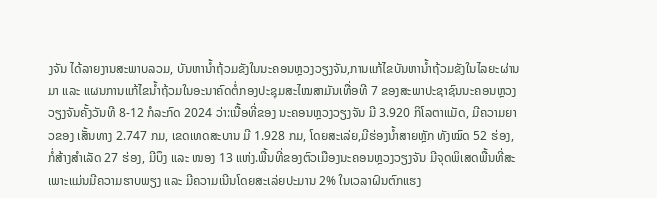ງຈັນ ໄດ້ລາຍງານສະພາບລວມ, ບັນຫານໍ້າຖ້ວມຂັງໃນນະຄອນຫຼວງວຽງຈັນ,ການແກ້ໄຂບັນຫານໍ້າຖ້ວມຂັງໃນໄລຍະຜ່ານມາ ແລະ ແຜນການແກ້ໄຂນໍ້າຖ້ວມໃນອະນາຄົດຕໍ່ກອງປະຊຸມສະໄໝສາມັນເທື່ອທີ 7 ຂອງສະພາປະຊາຊົນນະຄອນຫຼວງວຽງຈັນຄັ້ງວັນທີ 8-12 ກໍລະກົດ 2024 ວ່າ:ເນື້ອທີ່ຂອງ ນະຄອນຫຼວງວຽງຈັນ ມີ 3.920 ກິໂລຕາແມັດ, ມີຄວາມຍາວຂອງ ເສັ້ນທາງ 2.747 ກມ, ເຂດເທດສະບານ ມີ 1.928 ກມ, ໂດຍສະເລ່ຍ,ມີຮ່ອງນໍ້າສາຍຫຼັກ ທັງໝົດ 52 ຮ່ອງ, ກໍ່ສ້າງສໍາເລັດ 27 ຮ່ອງ, ມີບຶງ ແລະ ໜອງ 13 ແຫ່ງ.ພື້ນທີ່ຂອງຕົວເມືອງນະຄອນຫຼວງວຽງຈັນ ມີຈຸດພິເສດພື້ນທີ່ສະເພາະແມ່ນມີຄວາມຮາບພຽງ ແລະ ມີຄວາມເນີນໂດຍສະເລ່ຍປະມານ 2% ໃນເວລາຝົນຕົກແຮງ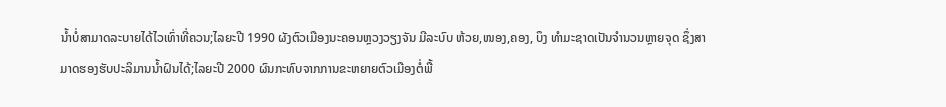ນໍ້າບໍ່ສາມາດລະບາຍໄດ້ໄວເທົ່າທີ່ຄວນ;ໄລຍະປີ 1990 ຜັງຕົວເມືອງນະຄອນຫຼວງວຽງຈັນ ມີລະບົບ ຫ້ວຍ,ໜອງ,ຄອງ, ບຶງ ທໍາມະຊາດເປັນຈໍານວນຫຼາຍຈຸດ ຊຶ່ງສາມາດຮອງຮັບປະລິມານນໍ້າຝົນໄດ້;ໄລຍະປີ 2000 ຜົນກະທົບຈາກການຂະຫຍາຍຕົວເມືອງຕໍ່ພື້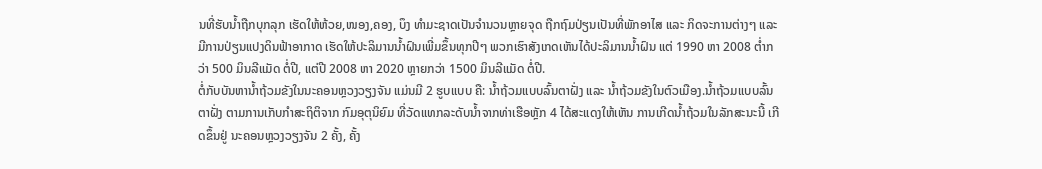ນທີ່ຮັບນໍ້າຖືກບຸກລຸກ ເຮັດໃຫ້ຫ້ວຍ,ໜອງ,ຄອງ, ບຶງ ທໍາມະຊາດເປັນຈໍານວນຫຼາຍຈຸດ ຖືກຖົມປ່ຽນເປັນທີ່ພັກອາໄສ ແລະ ກິດຈະການຕ່າງໆ ແລະ ມີການປ່ຽນແປງດິນຟ້າອາກາດ ເຮັດໃຫ້ປະລິມານນໍ້າຝົນເພີ່ມຂຶ້ນທຸກປີໆ ພວກເຮົາສັງເກດເຫັນໄດ້ປະລິມານນໍ້າຝົນ ແຕ່ 1990 ຫາ 2008 ຕໍ່າກວ່າ 500 ມິນລີແມັດ ຕໍ່ປີ, ແຕ່ປີ 2008 ຫາ 2020 ຫຼາຍກວ່າ 1500 ມິນລີແມັດ ຕໍ່ປີ.
ຕໍ່ກັບບັນຫານໍ້າຖ້ວມຂັງໃນນະຄອນຫຼວງວຽງຈັນ ແມ່ນມີ 2 ຮູບແບບ ຄື: ນໍ້າຖ້ວມແບບລົ້ນຕາຝັ່ງ ແລະ ນໍ້າຖ້ວມຂັງໃນຕົວເມືອງ.ນໍ້າຖ້ວມແບບລົ້ນຕາຝັ່ງ ຕາມການເກັບກຳສະຖິຕິຈາກ ກົມອຸຕຸນິຍົມ ທີ່ວັດແທກລະດັບນ້ຳຈາກທ່າເຮືອຫຼັກ 4 ໄດ້ສະແດງໃຫ້ເຫັນ ການເກີດນ້ຳຖ້ວມໃນລັກສະນະນີ້ ເກີດຂຶ້ນຢູ່ ນະຄອນຫຼວງວຽງຈັນ 2 ຄັ້ງ, ຄັ້ງ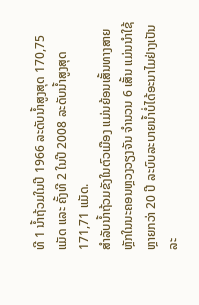ທີ 1 ນໍ້າຖ້ວມໃນປີ 1966 ລະດັບນ້ຳສູງສຸດ 170,75 ແມັດ ແລະ ຄັ້ງທີ 2 ໃນປີ 2008 ລະດັບນໍ້າສູງສຸດ 171,71 ແມັດ.
ສໍາລັບນໍ້າຖ້ວມຂັງໃນຕົວເມືອງ ແມ່ນຍ້ອນເສັ້ນທາງສາຍຫຼັກໃນນະຄອນຫຼວງວຽງຈັນ ຈໍານວນ 6 ເສັ້ນ ແມ່ນນໍາໃຊ້ຫຼາຍກວ່າ 20 ປີ ລະບົບລະບາຍນໍ້າບໍ່ໄດ້ອະນາໄມຢ່າງເປັນລະ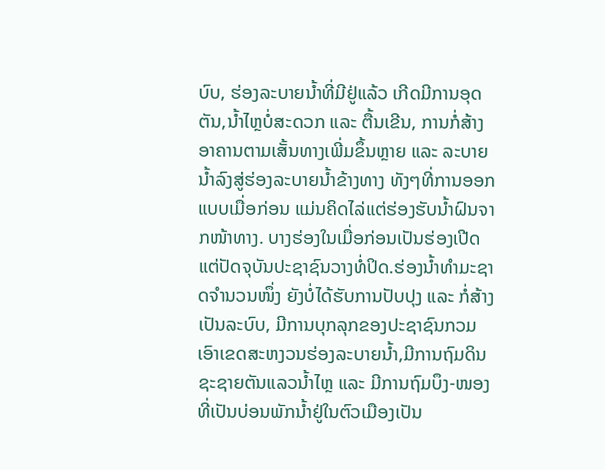ບົບ, ຮ່ອງລະບາຍນໍ້າທີ່ມີຢູ່ແລ້ວ ເກີດມີການອຸດຕັນ,ນໍ້າໄຫຼບໍ່ສະດວກ ແລະ ຕື້ນເຂີນ, ການກໍ່ສ້າງອາຄານຕາມເສັ້ນທາງເພີ່ມຂຶ້ນຫຼາຍ ແລະ ລະບາຍນໍ້າລົງສູ່ຮ່ອງລະບາຍນໍ້າຂ້າງທາງ ທັງໆທີ່ການອອກແບບເມື່ອກ່ອນ ແມ່ນຄິດໄລ່ແຕ່ຮ່ອງຮັບນໍ້າຝົນຈາກໜ້າທາງ. ບາງຮ່ອງໃນເມື່ອກ່ອນເປັນຮ່ອງເປີດແຕ່ປັດຈຸບັນປະຊາຊົນວາງທໍ່ປິດ.ຮ່ອງນ້ຳທຳມະຊາດຈຳນວນໜຶ່ງ ຍັງບໍ່ໄດ້ຮັບການປັບປຸງ ແລະ ກໍ່ສ້າງເປັນລະບົບ, ມີການບຸກລຸກຂອງປະຊາຊົນກວມເອົາເຂດສະຫງວນຮ່ອງລະບາຍນໍ້າ,ມີການຖົມດິນຊະຊາຍຕັນແລວນໍ້າໄຫຼ ແລະ ມີການຖົມບຶງ-ໜອງ ທີ່ເປັນບ່ອນພັກນໍ້າຢູ່ໃນຕົວເມືອງເປັນ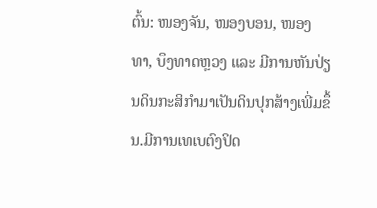ຕົ້ນ: ໜອງຈັນ, ໜອງບອນ, ໜອງທາ, ບຶງທາດຫຼວງ ແລະ ມີການຫັນປ່ຽນດິນກະສິກຳມາເປັນດິນປຸກສ້າງເພີ່ມຂຶ້ນ.ມີການເທເບຕົງປິດ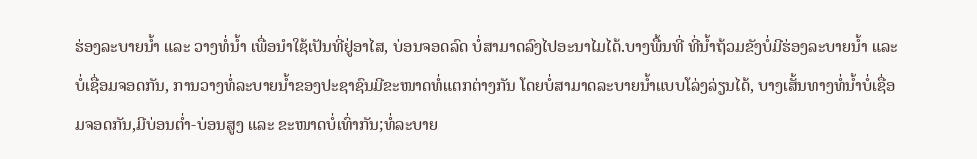ຮ່ອງລະບາຍນໍ້າ ແລະ ວາງທໍ່ນໍ້າ ເພື່ອນໍາໃຊ້ເປັນທີ່ຢູ່ອາໄສ, ບ່ອນຈອດລົດ ບໍ່ສາມາດລົງໄປອະນາໄມໄດ້.ບາງພື້ນທີ່ ທີ່ນໍ້າຖ້ວມຂັງບໍ່ມີຮ່ອງລະບາຍນໍ້າ ແລະ ບໍ່ເຊື່ອມຈອດກັນ, ການວາງທໍ່ລະບາຍນໍ້າຂອງປະຊາຊົນມີຂະໜາດທໍ່ແຕກຕ່າງກັນ ໂດຍບໍ່ສາມາດລະບາຍນໍ້າແບບໂລ່ງລ່ຽນໄດ້, ບາງເສັ້ນທາງທໍ່ນໍ້າບໍ່ເຊື່ອມຈອດກັນ,ມີບ່ອນຕໍ່າ-ບ່ອນສູງ ແລະ ຂະໜາດບໍ່ເທົ່າກັນ;ທໍ່ລະບາຍ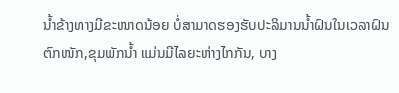ນໍ້າຂ້າງທາງມີຂະໜາດນ້ອຍ ບໍ່ສາມາດຮອງຮັບປະລິມານນ້ຳຝົນໃນເວລາຝົນຕົກໜັກ,ຂຸມພັກນໍ້າ ແມ່ນມີໄລຍະຫ່າງໄກກັນ, ບາງ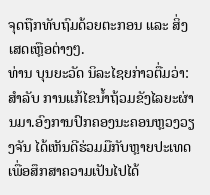ຈຸດຖືກທັບຖົມດ້ວຍຕະກອນ ແລະ ສິ່ງເສດເຫຼືອຕ່າງໆ.
ທ່ານ ບຸນຍະວັດ ນິລະໄຊຍກ່າວຕື່ມວ່າ: ສໍາລັບ ການແກ້ໄຂນໍ້າຖ້ວມຂັງໄລຍະຜ່ານມາ.ອົງການປົກຄອງນະຄອນຫຼວງວຽງຈັນ ໄດ້ເຫັນດີຮ່ວມມືກັບຫຼາຍປະເທດ ເພື່ອສຶກສາຄວາມເປັນໄປໄດ້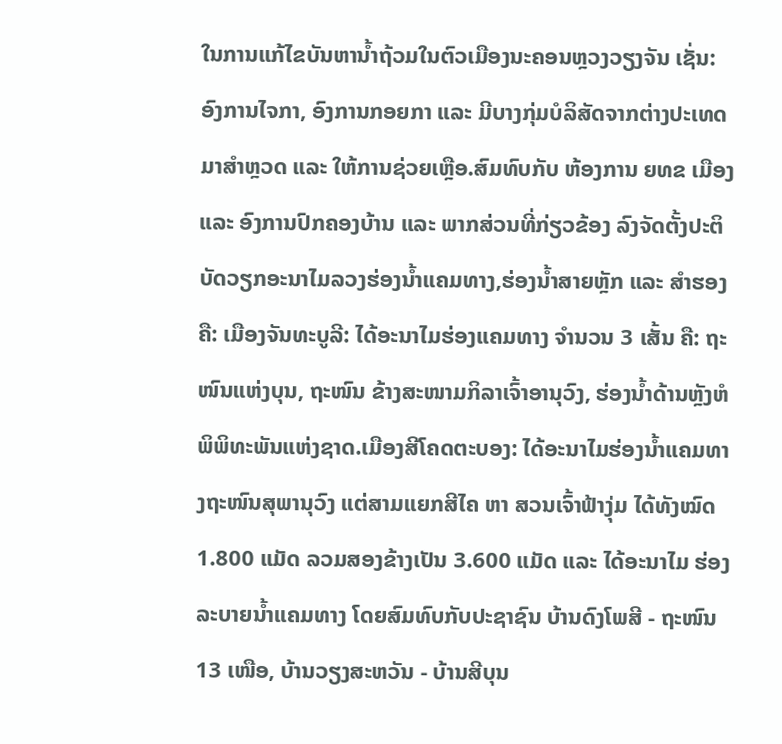ໃນການແກ້ໄຂບັນຫານໍ້າຖ້ວມໃນຕົວເມືອງນະຄອນຫຼວງວຽງຈັນ ເຊັ່ນ: ອົງການໄຈກາ, ອົງການກອຍກາ ແລະ ມີບາງກຸ່ມບໍລິສັດຈາກຕ່າງປະເທດ ມາສໍາຫຼວດ ແລະ ໃຫ້ການຊ່ວຍເຫຼືອ.ສົມທົບກັບ ຫ້ອງການ ຍທຂ ເມືອງ ແລະ ອົງການປົກຄອງບ້ານ ແລະ ພາກສ່ວນທີ່ກ່ຽວຂ້ອງ ລົງຈັດຕັ້ງປະຕິບັດວຽກອະນາໄມລວງຮ່ອງນ້ຳແຄມທາງ,ຮ່ອງນໍ້າສາຍຫຼັກ ແລະ ສຳຮອງ ຄື: ເມືອງຈັນທະບູລີ: ໄດ້ອະນາໄມຮ່ອງແຄມທາງ ຈໍານວນ 3 ເສັ້ນ ຄື: ຖະໜົນແຫ່ງບຸນ, ຖະໜົນ ຂ້າງສະໜາມກິລາເຈົ້າອານຸວົງ, ຮ່ອງນ້ຳດ້ານຫຼັງຫໍພິພິທະພັນແຫ່ງຊາດ.ເມືອງສີໂຄດຕະບອງ: ໄດ້ອະນາໄມຮ່ອງນໍ້າແຄມທາງຖະໜົນສຸພານຸວົງ ແຕ່ສາມແຍກສີໄຄ ຫາ ສວນເຈົ້າຟ້າງຸ່ມ ໄດ້ທັງໝົດ 1.800 ແມັດ ລວມສອງຂ້າງເປັນ 3.600 ແມັດ ແລະ ໄດ້ອະນາໄມ ຮ່ອງລະບາຍນໍ້າແຄມທາງ ໂດຍສົມທົບກັບປະຊາຊົນ ບ້ານດົງໂພສີ - ຖະໜົນ 13 ເໜືອ, ບ້ານວຽງສະຫວັນ - ບ້ານສີບຸນ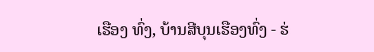ເຮືອງ ທົ່ງ, ບ້ານສີບຸນເຮືອງທົ່ງ - ຮ່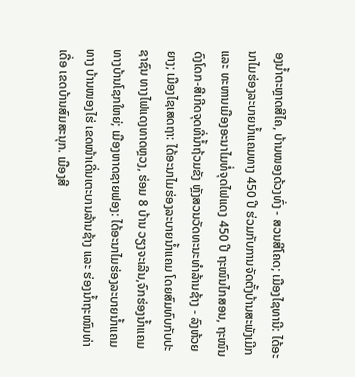ອງນໍ້າຕະຫຼາດສີໄຄ, ບ້ານໜອງດ້ວງທົ່ງ - ສວນສີໂຄດ; ເມືອງໄຊທານີ: ໄດ້ອະນາໄມຮ່ອງລະບາຍນໍ້າແຄມທາງ 450 ປີ ຮ່ວມກັບການຈັດຕັ້ງບ້ານສະພັງເມີກ ແລະ ທະຫານເມືອງອະນາໄມທໍ່ຈຸດໄຟແດງ 450 ປີ ຖະໜົນໄກສອນ, ຖະໜົນດົງໂດກ-ສີເກີດຈຸດທີ່ນໍ້າຖ້ວມຂັງ ຫຼັງສວນວັດທະນະທຳລ້ານຊ້າງ - ລົງຫ້ວຍຍາງ; ເມືອງໄຊເສດຖາ: ໄດ້ອະນາໄມຮ່ອງລະບາຍນໍ້າແຄມ ໂດຍສົມທົບກັບປະຊາຊົນ ທາງໄຟແດງທາດຫຼວງ, ຮ່ອມ 8 ບ້ານ ວຽງຈະເລີນ,ຈົກຮ່ອງນໍ້າແຄມທາງບ້ານໂຊກໃຫຍ່; ເມືອງຫາດຊາຍຟອງ: ໄດ້ອະນາໄມຮ່ອງລະບາຍນໍ້າແຄມທາງ ບ້ານໜອງໄຮ່ ເຂດໜ້າເດີ່ນເຕະບານລ້ານຊ້າງ ແລະ ຮ່ອງນ້ຳຖະໜົນທ່າເດື່ອ ເຂດບ້ານສົມສະນຸກ. ເມືອງສີ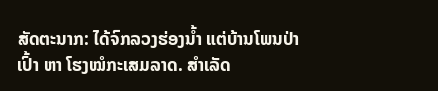ສັດຕະນາກ: ໄດ້ຈົກລວງຮ່ອງນໍ້າ ແຕ່ບ້ານໂພນປ່າເປົ້າ ຫາ ໂຮງໝໍກະເສມລາດ. ສໍາເລັດ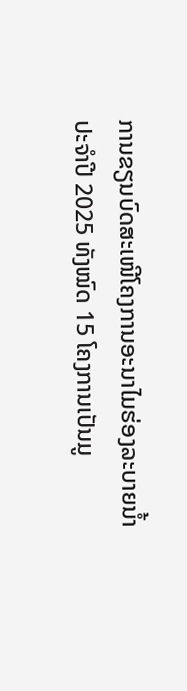ການຂຽນບົດສະເໜີໂຄງການອະນາໄມຮ່ອງລະບາຍນໍ້າປະຈໍາປີ 2025 ທັງໝົດ 15 ໂຄງການເປັນມູ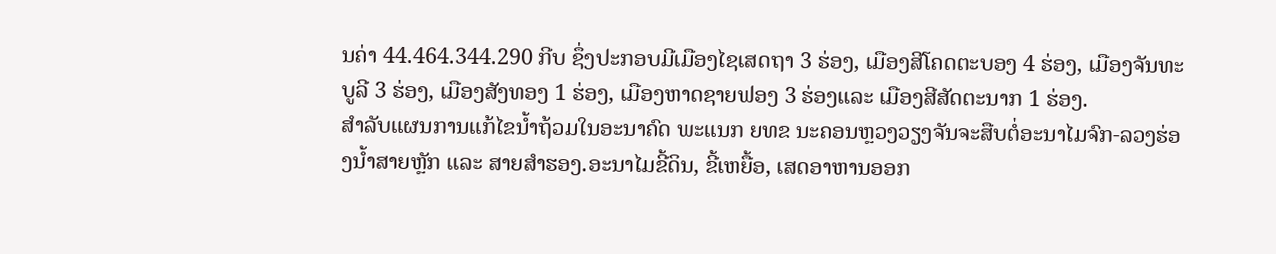ນຄ່າ 44.464.344.290 ກີບ ຊຶ່ງປະກອບມີເມືອງໄຊເສດຖາ 3 ຮ່ອງ, ເມືອງສີໂຄດຕະບອງ 4 ຮ່ອງ, ເມືອງຈັນທະບູລີ 3 ຮ່ອງ, ເມືອງສັງທອງ 1 ຮ່ອງ, ເມືອງຫາດຊາຍຟອງ 3 ຮ່ອງແລະ ເມືອງສີສັດຕະນາກ 1 ຮ່ອງ.
ສໍາລັບແຜນການແກ້ໄຂນໍ້າຖ້ວມໃນອະນາຄົດ ພະແນກ ຍທຂ ນະຄອນຫຼວງວຽງຈັນຈະສືບຕໍ່ອະນາໄມຈົກ-ລວງຮ່ອງນໍ້າສາຍຫຼັກ ແລະ ສາຍສໍາຮອງ.ອະນາໄມຂີ້ດິນ, ຂີ້ເຫຍື້ອ, ເສດອາຫານອອກ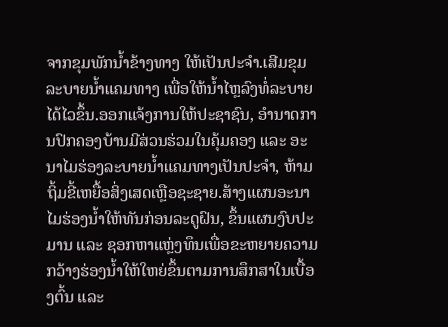ຈາກຂຸມພັກນໍ້າຂ້າງທາງ ໃຫ້ເປັນປະຈໍາ.ເສີມຂຸມລະບາຍນໍ້າແຄມທາງ ເພື່ອໃຫ້ນໍ້າໄຫຼລົງທໍ່ລະບາຍໄດ້ໄວຂຶ້ນ.ອອກແຈ້ງການໃຫ້ປະຊາຊົນ, ອຳນາດການປົກຄອງບ້ານມີສ່ວນຮ່ວມໃນຄຸ້ມຄອງ ແລະ ອະນາໄມຮ່ອງລະບາຍນ້ຳແຄມທາງເປັນປະຈຳ, ຫ້າມຖິ້ມຂີ້ເຫຍື້ອສິ່ງເສດເຫຼືອຊະຊາຍ.ສ້າງແຜນອະນາໄມຮ່ອງນໍ້າໃຫ້ທັນກ່ອນລະດູຝົນ, ຂຶ້ນແຜນງົບປະມານ ແລະ ຊອກຫາແຫຼ່ງທຶນເພື່ອຂະຫຍາຍຄວາມກວ້າງຮ່ອງນໍ້າໃຫ້ໃຫຍ່ຂຶ້ນຕາມການສຶກສາໃນເບື້ອງຕົ້ນ ແລະ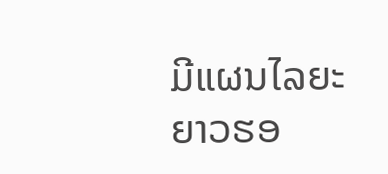ມີແຜນໄລຍະຍາວຮອ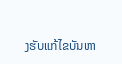ງຮັບແກ້ໄຂບັນຫາ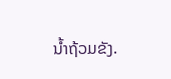ນໍ້າຖ້ວມຂັງ.